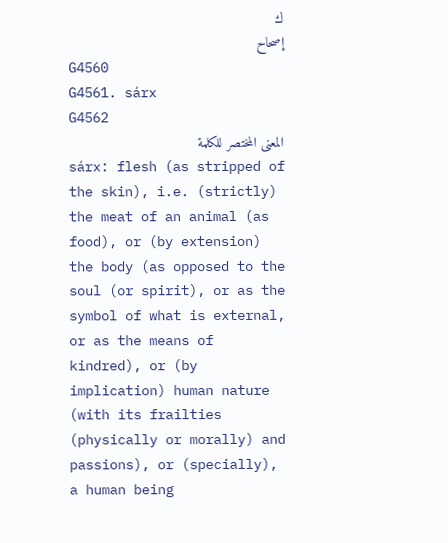ك
إصحاح
G4560
G4561. sárx
G4562
المعنى المختصر للكلمة
sárx: flesh (as stripped of the skin), i.e. (strictly) the meat of an animal (as food), or (by extension) the body (as opposed to the soul (or spirit), or as the symbol of what is external, or as the means of kindred), or (by implication) human nature (with its frailties (physically or morally) and passions), or (specially), a human being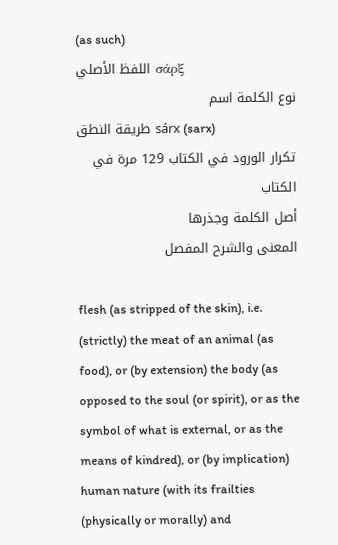(as such)
اللفظ الأصلي σάρξ
نوع الكلمة اسم
طريقة النطق sárx (sarx)
تكرار الورود في الكتاب 129 مرة في الكتاب
أصل الكلمة وجذرها
المعنى والشرح المفصل

flesh (as stripped of the skin), i.e. (strictly) the meat of an animal (as food), or (by extension) the body (as opposed to the soul (or spirit), or as the symbol of what is external, or as the means of kindred), or (by implication) human nature (with its frailties (physically or morally) and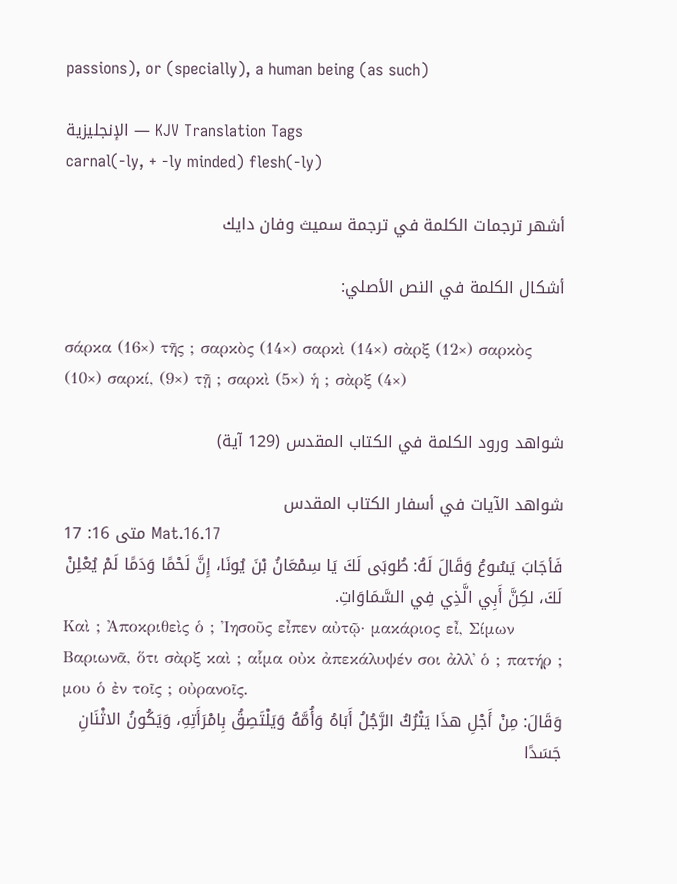passions), or (specially), a human being (as such)

الإنجليزية — KJV Translation Tags
carnal(-ly, + -ly minded) flesh(-ly)

أشهر ترجمات الكلمة في ترجمة سميث وفان دايك

أشكال الكلمة في النص الأصلي:

σάρκα (16×) τῆς ; σαρκὸς (14×) σαρκὶ (14×) σὰρξ (12×) σαρκὸς (10×) σαρκί, (9×) τῇ ; σαρκὶ (5×) ἡ ; σὰρξ (4×)

شواهد ورود الكلمة في الكتاب المقدس (129 آية)

شواهد الآيات في أسفار الكتاب المقدس
متى 16: 17 Mat.16.17
فَأجَابَ يَسُوعُ وَقَالَ لَهُ: طُوبَى لَكَ يَا سِمْعَانُ بْنَ يُونَا، إِنَّ لَحْمًا وَدَمًا لَمْ يُعْلِنْ لَكَ، لكِنَّ أَبِي الَّذِي فِي السَّمَاوَاتِ.
Καὶ ; Ἀποκριθεὶς ὁ ; Ἰησοῦς εἶπεν αὐτῷ· μακάριος εἶ, Σίμων Βαριωνᾶ, ὅτι σὰρξ καὶ ; αἷμα οὐκ ἀπεκάλυψέν σοι ἀλλ᾽ ὁ ; πατήρ ; μου ὁ ἐν τοῖς ; οὐρανοῖς.
وَقَالَ: مِنْ أَجْلِ هذَا يَتْرُكُ الرَّجُلُ أَبَاهُ وَأُمَّهُ وَيَلْتَصِقُ بِامْرَأَتِهِ، وَيَكُونُ الاثْنَانِ جَسَدًا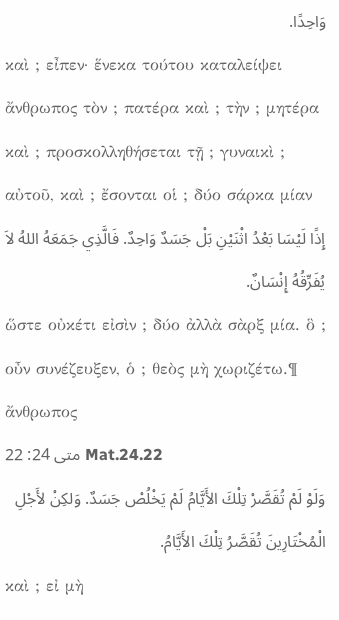وَاحِدًا.
καὶ ; εἶπεν· ἕνεκα τούτου καταλείψει ἄνθρωπος τὸν ; πατέρα καὶ ; τὴν ; μητέρα καὶ ; προσκολληθήσεται τῇ ; γυναικὶ ; αὐτοῦ, καὶ ; ἔσονται οἱ ; δύο σάρκα μίαν
إِذًا لَيْسَا بَعْدُ اثْنَيْنِ بَلْ جَسَدٌ وَاحِدٌ. فَالَّذِي جَمَعَهُ اللهُ لاَ يُفَرِّقُهُ إِنْسَانٌ.
ὥστε οὐκέτι εἰσὶν ; δύο ἀλλὰ σὰρξ μία. ὃ ; οὖν συνέζευξεν, ὁ ; θεὸς μὴ χωριζέτω.¶ ἄνθρωπος
متى 24: 22 Mat.24.22
وَلَوْ لَمْ تُقَصَّرْ تِلْكَ الأَيَّامُ لَمْ يَخْلُصْ جَسَدٌ. وَلكِنْ لأَجْلِ الْمُخْتَارِينَ تُقَصَّرُ تِلْكَ الأَيَّامُ.
καὶ ; εἰ μὴ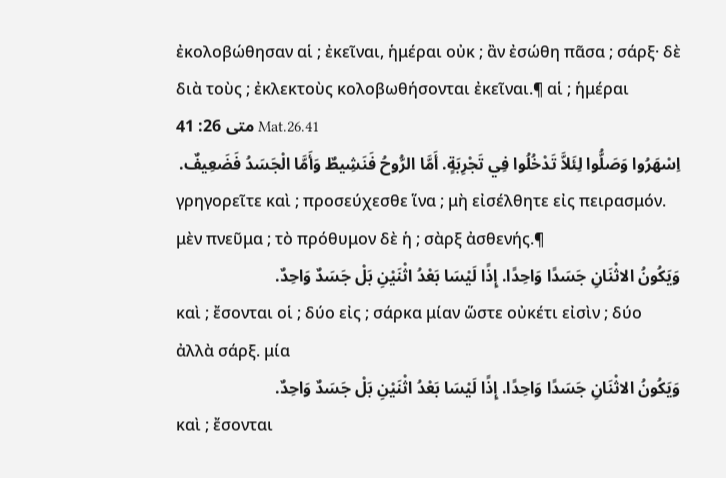ἐκολοβώθησαν αἱ ; ἐκεῖναι, ἡμέραι οὐκ ; ἂν ἐσώθη πᾶσα ; σάρξ· δὲ διὰ τοὺς ; ἐκλεκτοὺς κολοβωθήσονται ἐκεῖναι.¶ αἱ ; ἡμέραι
متى 26: 41 Mat.26.41
اِسْهَرُوا وَصَلُّوا لِئَلاَّ تَدْخُلُوا فِي تَجْرِبَةٍ. أَمَّا الرُّوحُ فَنَشِيطٌ وَأَمَّا الْجَسَدُ فَضَعِيفٌ.
γρηγορεῖτε καὶ ; προσεύχεσθε ἵνα ; μὴ εἰσέλθητε εἰς πειρασμόν. μὲν πνεῦμα ; τὸ πρόθυμον δὲ ἡ ; σὰρξ ἀσθενής.¶
وَيَكُونُ الاثْنَانِ جَسَدًا وَاحِدًا. إِذًا لَيْسَا بَعْدُ اثْنَيْنِ بَلْ جَسَدٌ وَاحِدٌ.
καὶ ; ἔσονται οἱ ; δύο εἰς ; σάρκα μίαν ὥστε οὐκέτι εἰσὶν ; δύο ἀλλὰ σάρξ. μία
وَيَكُونُ الاثْنَانِ جَسَدًا وَاحِدًا. إِذًا لَيْسَا بَعْدُ اثْنَيْنِ بَلْ جَسَدٌ وَاحِدٌ.
καὶ ; ἔσονται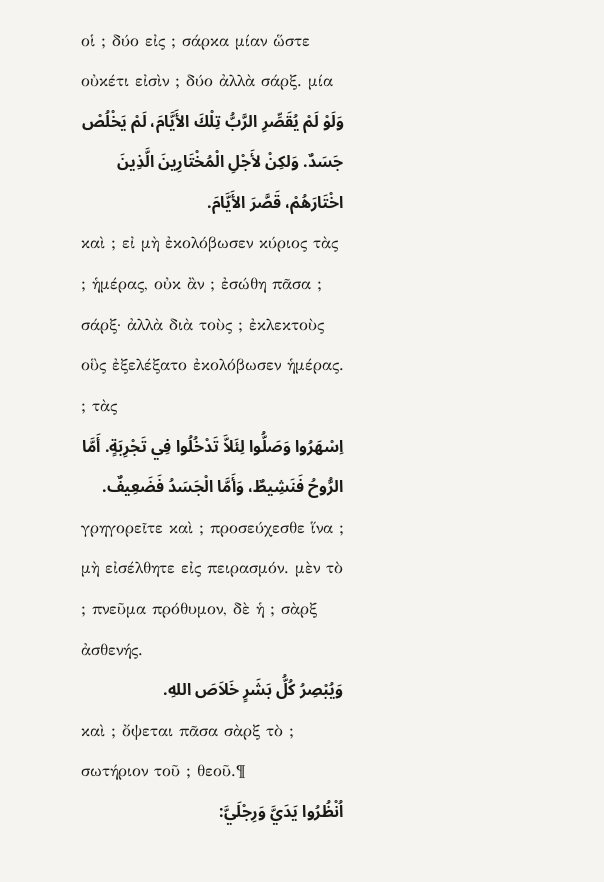οἱ ; δύο εἰς ; σάρκα μίαν ὥστε οὐκέτι εἰσὶν ; δύο ἀλλὰ σάρξ. μία
وَلَوْ لَمْ يُقَصِّرِ الرَّبُّ تِلْكَ الأَيَّامَ، لَمْ يَخْلُصْ جَسَدٌ. وَلكِنْ لأَجْلِ الْمُخْتَارِينَ الَّذِينَ اخْتَارَهُمْ، قَصَّرَ الأَيَّامَ.
καὶ ; εἰ μὴ ἐκολόβωσεν κύριος τὰς ; ἡμέρας, οὐκ ἂν ; ἐσώθη πᾶσα ; σάρξ· ἀλλὰ διὰ τοὺς ; ἐκλεκτοὺς οὓς ἐξελέξατο ἐκολόβωσεν ἡμέρας. ; τὰς
اِسْهَرُوا وَصَلُّوا لِئَلاَّ تَدْخُلُوا فِي تَجْرِبَةٍ. أَمَّا الرُّوحُ فَنَشِيطٌ، وَأَمَّا الْجَسَدُ فَضَعِيفٌ.
γρηγορεῖτε καὶ ; προσεύχεσθε ἵνα ; μὴ εἰσέλθητε εἰς πειρασμόν. μὲν τὸ ; πνεῦμα πρόθυμον, δὲ ἡ ; σὰρξ ἀσθενής.
وَيُبْصِرُ كُلُّ بَشَرٍ خَلاَصَ اللهِ.
καὶ ; ὄψεται πᾶσα σὰρξ τὸ ; σωτήριον τοῦ ; θεοῦ.¶
اُنْظُرُوا يَدَيَّ وَرِجْلَيَّ: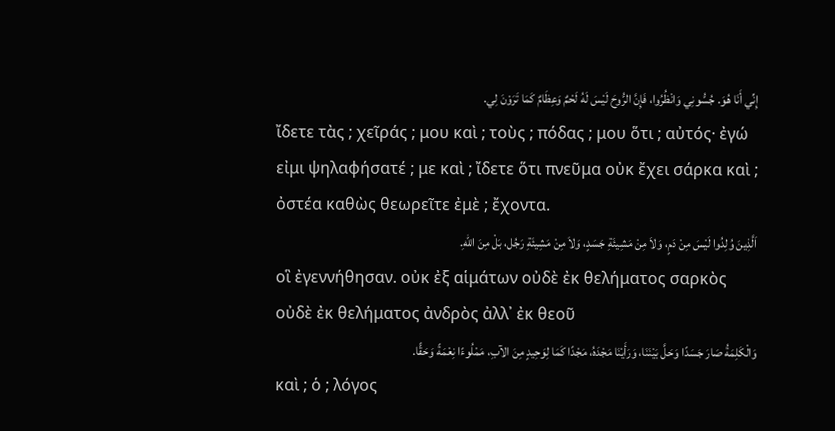إِنِّي أَنَا هُوَ. جُسُّونِي وَانْظُرُوا، فَإِنَّ الرُّوحَ لَيْسَ لَهُ لَحْمٌ وَعِظَامٌ كَمَا تَرَوْنَ لِي.
ἴδετε τὰς ; χεῖράς ; μου καὶ ; τοὺς ; πόδας ; μου ὅτι ; αὐτός· ἐγώ εἰμι ψηλαφήσατέ ; με καὶ ; ἴδετε ὅτι πνεῦμα οὐκ ἔχει σάρκα καὶ ; ὀστέα καθὼς θεωρεῖτε ἐμὲ ; ἔχοντα.
اَلَّذِينَ وُلِدُوا لَيْسَ مِنْ دَمٍ، وَلاَ مِنْ مَشِيئَةِ جَسَدٍ، وَلاَ مِنْ مَشِيئَةِ رَجُل، بَلْ مِنَ اللهِ.
οἳ ἐγεννήθησαν. οὐκ ἐξ αἱμάτων οὐδὲ ἐκ θελήματος σαρκὸς οὐδὲ ἐκ θελήματος ἀνδρὸς ἀλλ᾽ ἐκ θεοῦ
وَالْكَلِمَةُ صَارَ جَسَدًا وَحَلَّ بَيْنَنَا، وَرَأَيْنَا مَجْدَهُ، مَجْدًا كَمَا لِوَحِيدٍ مِنَ الآبِ، مَمْلُوءًا نِعْمَةً وَحَقًّا.
καὶ ; ὁ ; λόγος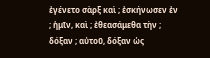ἐγένετο σὰρξ καὶ ; ἐσκήνωσεν ἐν ; ἡμῖν, καὶ ; ἐθεασάμεθα τὴν ; δόξαν ; αὐτοῦ, δόξαν ὡς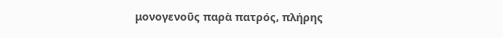μονογενοῦς παρὰ πατρός, πλήρης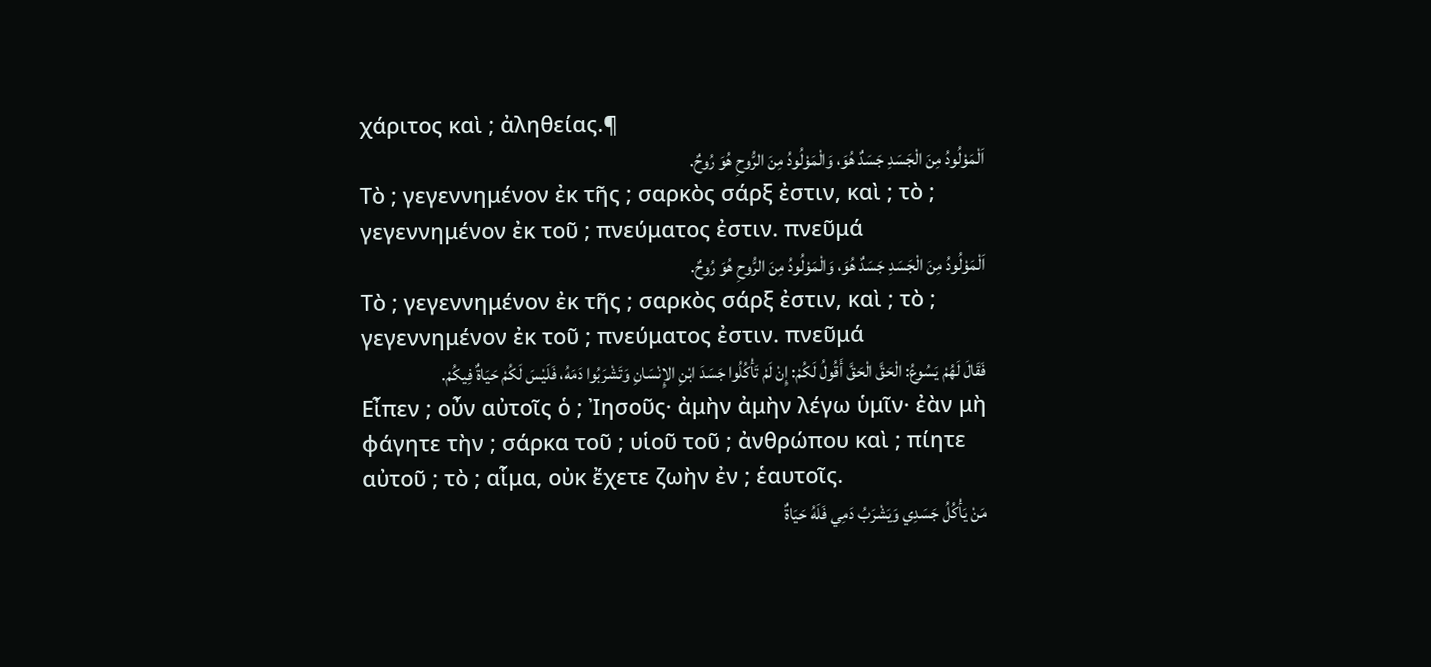χάριτος καὶ ; ἀληθείας.¶
اَلْمَوْلُودُ مِنَ الْجَسَدِ جَسَدٌ هُوَ، وَالْمَوْلُودُ مِنَ الرُّوحِ هُوَ رُوحٌ.
Τὸ ; γεγεννημένον ἐκ τῆς ; σαρκὸς σάρξ ἐστιν, καὶ ; τὸ ; γεγεννημένον ἐκ τοῦ ; πνεύματος ἐστιν. πνεῦμά
اَلْمَوْلُودُ مِنَ الْجَسَدِ جَسَدٌ هُوَ، وَالْمَوْلُودُ مِنَ الرُّوحِ هُوَ رُوحٌ.
Τὸ ; γεγεννημένον ἐκ τῆς ; σαρκὸς σάρξ ἐστιν, καὶ ; τὸ ; γεγεννημένον ἐκ τοῦ ; πνεύματος ἐστιν. πνεῦμά
فَقَالَ لَهُمْ يَسُوعُ: الْحَقَّ الْحَقَّ أَقُولُ لَكُمْ: إِنْ لَمْ تَأْكُلُوا جَسَدَ ابْنِ الإِنْسَانِ وَتَشْرَبُوا دَمَهُ، فَلَيْسَ لَكُمْ حَيَاةٌ فِيكُمْ.
Εἶπεν ; οὖν αὐτοῖς ὁ ; Ἰησοῦς· ἀμὴν ἀμὴν λέγω ὑμῖν· ἐὰν μὴ φάγητε τὴν ; σάρκα τοῦ ; υἱοῦ τοῦ ; ἀνθρώπου καὶ ; πίητε αὐτοῦ ; τὸ ; αἷμα, οὐκ ἔχετε ζωὴν ἐν ; ἑαυτοῖς.
مَنْ يَأْكُلُ جَسَدِي وَيَشْرَبُ دَمِي فَلَهُ حَيَاةٌ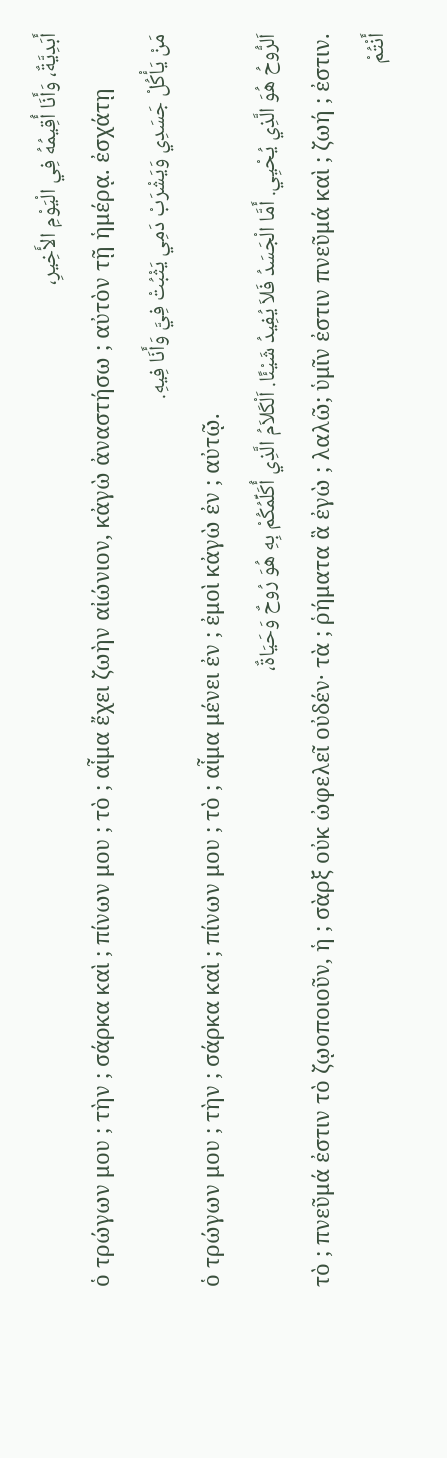أَبَدِيَّةٌ، وَأَنَا أُقِيمُهُ فِي الْيَوْمِ الأَخِيرِ،
ὁ τρώγων μου ; τὴν ; σάρκα καὶ ; πίνων μου ; τὸ ; αἷμα ἔχει ζωὴν αἰώνιον, κἀγὼ ἀναστήσω ; αὐτὸν τῇ ἡμέρᾳ. ἐσχάτῃ
مَنْ يَأْكُلْ جَسَدِي وَيَشْرَبْ دَمِي يَثْبُتْ فِيَّ وَأَنَا فِيهِ.
ὁ τρώγων μου ; τὴν ; σάρκα καὶ ; πίνων μου ; τὸ ; αἷμα μένει ἐν ; ἐμοὶ κἀγὼ ἐν ; αὐτῷ.
اَلرُّوحُ هُوَ الَّذِي يُحْيِي. أَمَّا الْجَسَدُ فَلاَ يُفِيدُ شَيْئًا. اَلْكَلاَمُ الَّذِي أُكَلِّمُكُمْ بِهِ هُوَ رُوحٌ وَحَيَاةٌ،
τὸ ; πνεῦμά ἐστιν τὸ ζῳοποιοῦν, ἡ ; σὰρξ οὐκ ὠφελεῖ οὐδέν· τὰ ; ῥήματα ἃ ἐγὼ ; λαλῶ; ὑμῖν ἐστιν πνεῦμά καὶ ; ζωή ; ἐστιν.
أَنْتُمْ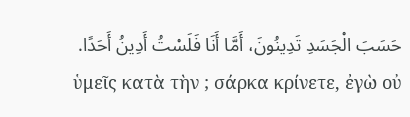حَسَبَ الْجَسَدِ تَدِينُونَ، أَمَّا أَنَا فَلَسْتُ أَدِينُ أَحَدًا.
ὑμεῖς κατὰ τὴν ; σάρκα κρίνετε, ἐγὼ οὐ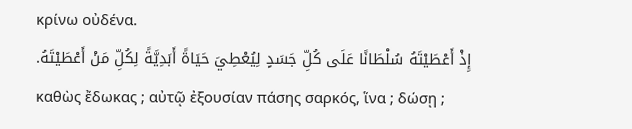κρίνω οὐδένα.
إِذْ أَعْطَيْتَهُ سُلْطَانًا عَلَى كُلِّ جَسَدٍ لِيُعْطِيَ حَيَاةً أَبَدِيَّةً لِكُلِّ مَنْ أَعْطَيْتَهُ.
καθὼς ἔδωκας ; αὐτῷ ἐξουσίαν πάσης σαρκός, ἵνα ; δώσῃ ;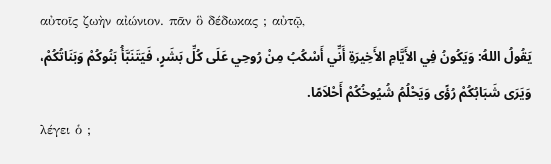αὐτοῖς ζωὴν αἰώνιον. πᾶν ὃ δέδωκας ; αὐτῷ,
يَقُولُ اللهُ: وَيَكُونُ فِي الأَيَّامِ الأَخِيرَةِ أَنِّي أَسْكُبُ مِنْ رُوحِي عَلَى كُلِّ بَشَرٍ، فَيَتَنَبَّأُ بَنُوكُمْ وَبَنَاتُكُمْ، وَيَرَى شَبَابُكُمْ رُؤًى وَيَحْلُمُ شُيُوخُكُمْ أَحْلاَمًا.
λέγει ὁ ;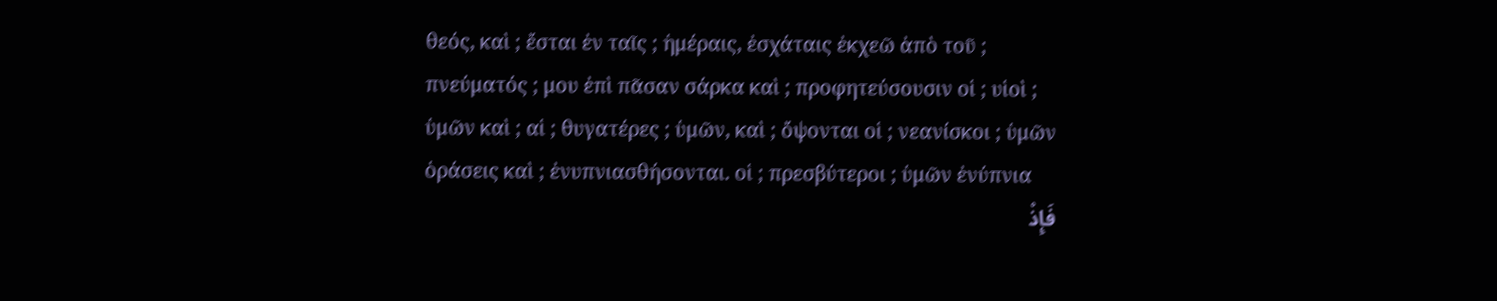θεός, καὶ ; ἔσται ἐν ταῖς ; ἡμέραις, ἐσχάταις ἐκχεῶ ἀπὸ τοῦ ; πνεύματός ; μου ἐπὶ πᾶσαν σάρκα καὶ ; προφητεύσουσιν οἱ ; υἱοὶ ; ὑμῶν καὶ ; αἱ ; θυγατέρες ; ὑμῶν, καὶ ; ὄψονται οἱ ; νεανίσκοι ; ὑμῶν ὁράσεις καὶ ; ἐνυπνιασθήσονται. οἱ ; πρεσβύτεροι ; ὑμῶν ἐνύπνια
فَإِذْ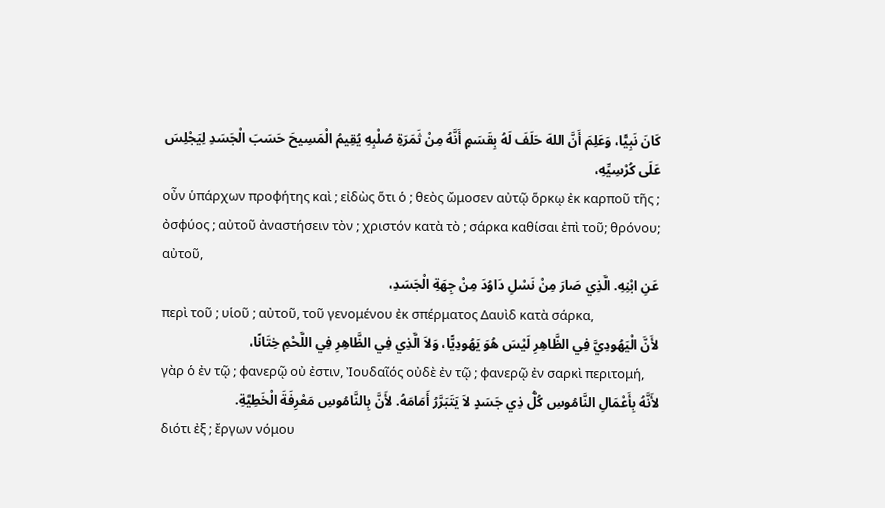كَانَ نَبِيًّا، وَعَلِمَ أَنَّ اللهَ حَلَفَ لَهُ بِقَسَمٍ أَنَّهُ مِنْ ثَمَرَةِ صُلْبِهِ يُقِيمُ الْمَسِيحَ حَسَبَ الْجَسَدِ لِيَجْلِسَ عَلَى كُرْسِيِّهِ،
οὖν ὑπάρχων προφήτης καὶ ; εἰδὼς ὅτι ὁ ; θεὸς ὤμοσεν αὐτῷ ὅρκῳ ἐκ καρποῦ τῆς ; ὀσφύος ; αὐτοῦ ἀναστήσειν τὸν ; χριστόν κατὰ τὸ ; σάρκα καθίσαι ἐπὶ τοῦ; θρόνου; αὐτοῦ,
عَنِ ابْنِهِ. الَّذِي صَارَ مِنْ نَسْلِ دَاوُدَ مِنْ جِهَةِ الْجَسَدِ،
περὶ τοῦ ; υἱοῦ ; αὐτοῦ, τοῦ γενομένου ἐκ σπέρματος Δαυὶδ κατὰ σάρκα,
لأَنَّ الْيَهُودِيَّ فِي الظَّاهِرِ لَيْسَ هُوَ يَهُودِيًّا، وَلاَ الَّذِي فِي الظَّاهِرِ فِي اللَّحْمِ خِتَانًا،
γὰρ ὁ ἐν τῷ ; φανερῷ οὐ ἐστιν, Ἰουδαῖός οὐδὲ ἐν τῷ ; φανερῷ ἐν σαρκὶ περιτομή,
لأَنَّهُ بِأَعْمَالِ النَّامُوسِ كُلُّ ذِي جَسَدٍ لاَ يَتَبَرَّرُ أَمَامَهُ. لأَنَّ بِالنَّامُوسِ مَعْرِفَةَ الْخَطِيَّةِ.
διότι ἐξ ; ἔργων νόμου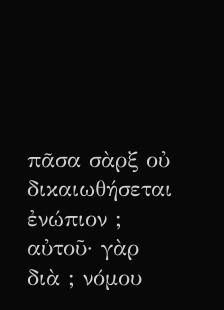πᾶσα σὰρξ οὐ δικαιωθήσεται ἐνώπιον ; αὐτοῦ· γὰρ διὰ ; νόμου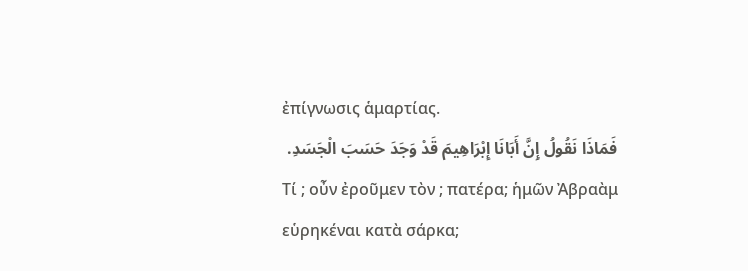ἐπίγνωσις ἁμαρτίας.
فَمَاذَا نَقُولُ إِنَّ أَبَانَا إِبْرَاهِيمَ قَدْ وَجَدَ حَسَبَ الْجَسَدِ.
Τί ; οὖν ἐροῦμεν τὸν ; πατέρα; ἡμῶν Ἀβραὰμ εὑρηκέναι κατὰ σάρκα;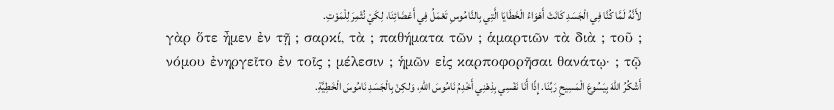لأَنَّهُ لَمَّا كُنَّا فِي الْجَسَدِ كَانَتْ أَهْوَاءُ الْخَطَايَا الَّتِي بِالنَّامُوسِ تَعْمَلُ فِي أَعْضَائِنَا، لِكَيْ نُثْمِرَ لِلْمَوْتِ.
γὰρ ὅτε ἦμεν ἐν τῇ ; σαρκί, τὰ ; παθήματα τῶν ; ἁμαρτιῶν τὰ διὰ ; τοῦ ; νόμου ἐνηργεῖτο ἐν τοῖς ; μέλεσιν ; ἡμῶν εἰς καρποφορῆσαι θανάτῳ· ; τῷ
أَشْكُرُ اللهَ بِيَسُوعَ الْمَسِيحِ رَبِّنَا. إِذًا أَنَا نَفْسِي بِذِهْنِي أَخْدِمُ نَامُوسَ اللهِ، وَلكِنْ بِالْجَسَدِ نَامُوسَ الْخَطِيَّةِ.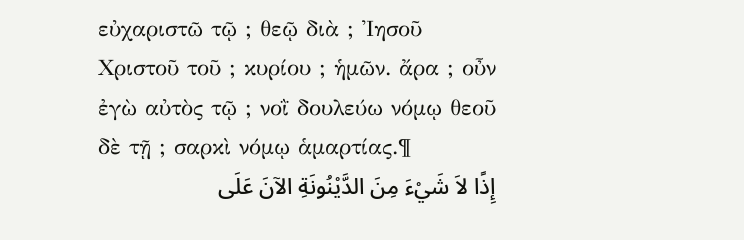εὐχαριστῶ τῷ ; θεῷ διὰ ; Ἰησοῦ Χριστοῦ τοῦ ; κυρίου ; ἡμῶν. ἄρα ; οὖν ἐγὼ αὐτὸς τῷ ; νοῒ δουλεύω νόμῳ θεοῦ δὲ τῇ ; σαρκὶ νόμῳ ἁμαρτίας.¶
إِذًا لاَ شَيْءَ مِنَ الدَّيْنُونَةِ الآنَ عَلَى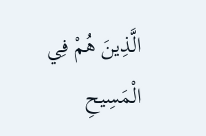الَّذِينَ هُمْ فِي الْمَسِيحِ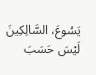يَسُوعَ، السَّالِكِينَ لَيْسَ حَسَبَ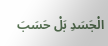الْجَسَدِ بَلْ حَسَبَ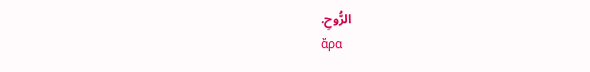الرُّوحِ.
ἄρα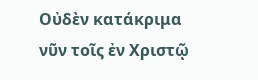Οὐδὲν κατάκριμα νῦν τοῖς ἐν Χριστῷ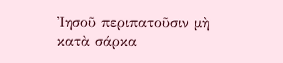Ἰησοῦ περιπατοῦσιν μὴ κατὰ σάρκα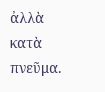ἀλλὰ κατὰ πνεῦμα.